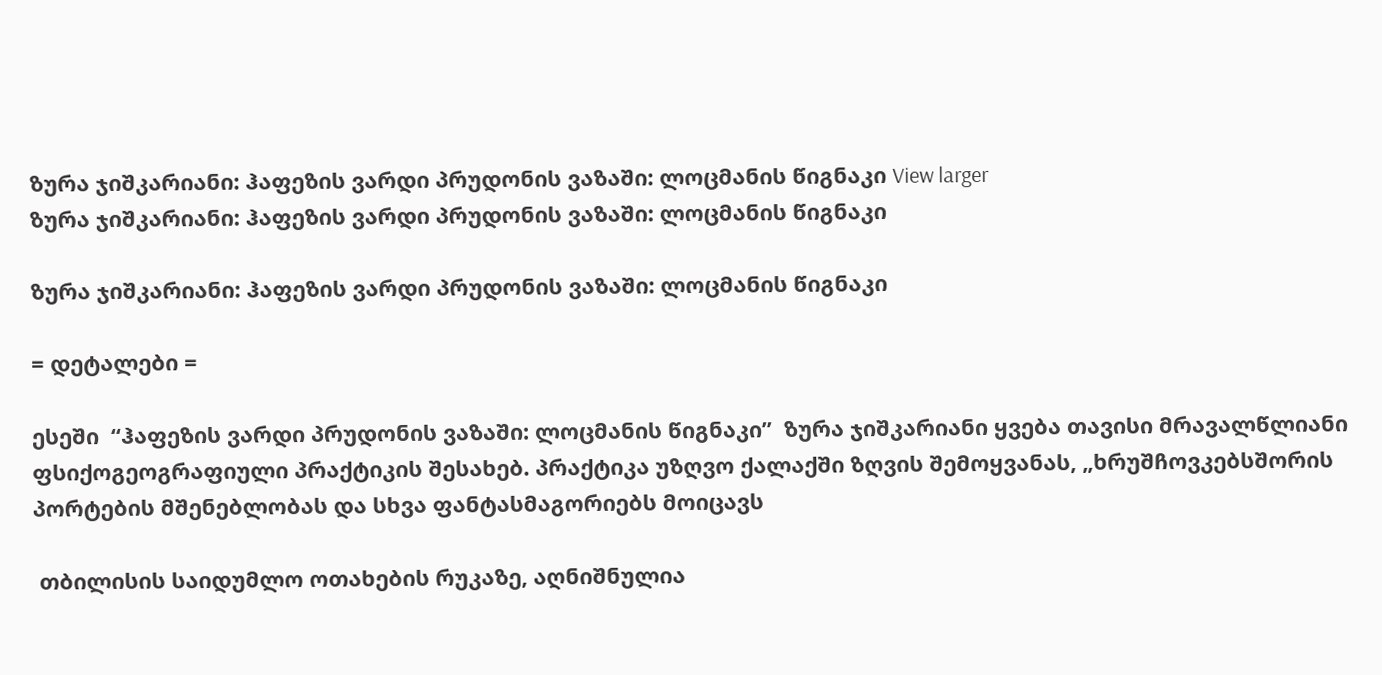ზურა ჯიშკარიანი: ჰაფეზის ვარდი პრუდონის ვაზაში: ლოცმანის წიგნაკი View larger
ზურა ჯიშკარიანი: ჰაფეზის ვარდი პრუდონის ვაზაში: ლოცმანის წიგნაკი

ზურა ჯიშკარიანი: ჰაფეზის ვარდი პრუდონის ვაზაში: ლოცმანის წიგნაკი

= დეტალები =

ესეში  “ჰაფეზის ვარდი პრუდონის ვაზაში: ლოცმანის წიგნაკი”  ზურა ჯიშკარიანი ყვება თავისი მრავალწლიანი ფსიქოგეოგრაფიული პრაქტიკის შესახებ. პრაქტიკა უზღვო ქალაქში ზღვის შემოყვანას, „ხრუშჩოვკებსშორის პორტების მშენებლობას და სხვა ფანტასმაგორიებს მოიცავს

 თბილისის საიდუმლო ოთახების რუკაზე, აღნიშნულია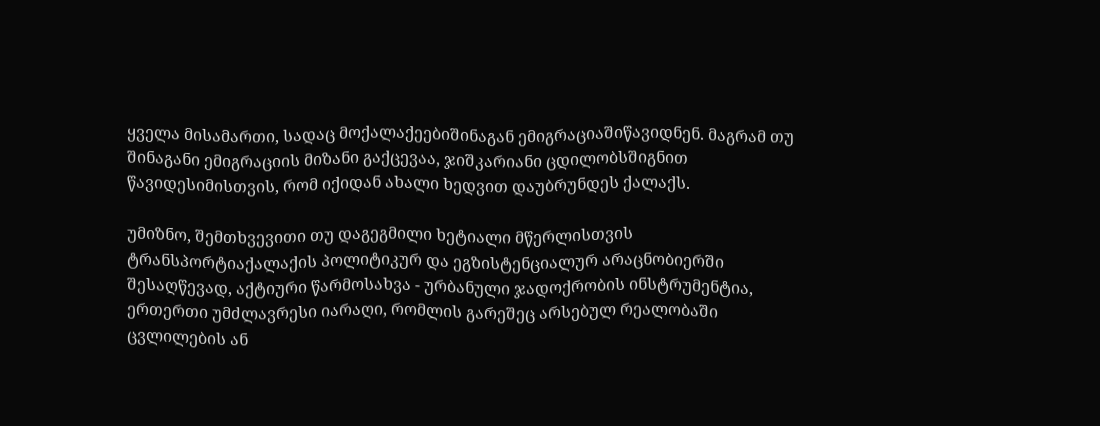ყველა მისამართი, სადაც მოქალაქეებიშინაგან ემიგრაციაშიწავიდნენ. მაგრამ თუ შინაგანი ემიგრაციის მიზანი გაქცევაა, ჯიშკარიანი ცდილობსშიგნით წავიდესიმისთვის, რომ იქიდან ახალი ხედვით დაუბრუნდეს ქალაქს.

უმიზნო, შემთხვევითი თუ დაგეგმილი ხეტიალი მწერლისთვის ტრანსპორტიაქალაქის პოლიტიკურ და ეგზისტენციალურ არაცნობიერში შესაღწევად, აქტიური წარმოსახვა - ურბანული ჯადოქრობის ინსტრუმენტია, ერთერთი უმძლავრესი იარაღი, რომლის გარეშეც არსებულ რეალობაში ცვლილების ან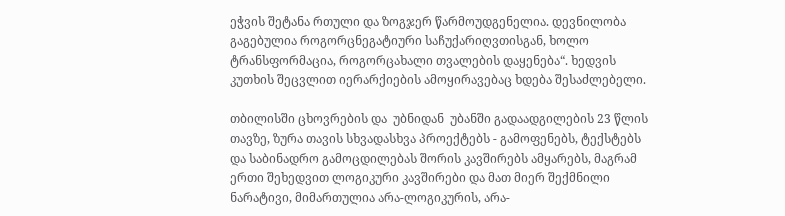ეჭვის შეტანა რთული და ზოგჯერ წარმოუდგენელია. დევნილობა გაგებულია როგორცნეგატიური საჩუქარიღვთისგან, ხოლო ტრანსფორმაცია, როგორცახალი თვალების დაყენება“. ხედვის კუთხის შეცვლით იერარქიების ამოყირავებაც ხდება შესაძლებელი.

თბილისში ცხოვრების და  უბნიდან  უბანში გადაადგილების 23 წლის თავზე, ზურა თავის სხვადასხვა პროექტებს - გამოფენებს, ტექსტებს და საბინადრო გამოცდილებას შორის კავშირებს ამყარებს, მაგრამ ერთი შეხედვით ლოგიკური კავშირები და მათ მიერ შექმნილი ნარატივი, მიმართულია არა-ლოგიკურის, არა-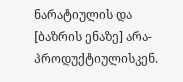ნარატიულის და [ბაზრის ენაზე] არა-პროდუქტიულისკენ.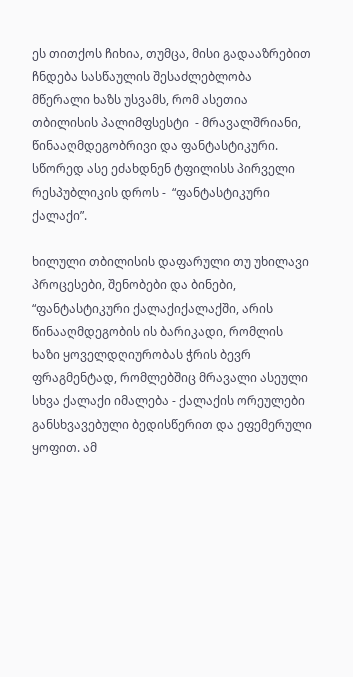ეს თითქოს ჩიხია, თუმცა, მისი გადააზრებით ჩნდება სასწაულის შესაძლებლობა მწერალი ხაზს უსვამს, რომ ასეთია თბილისის პალიმფსესტი  - მრავალშრიანი, წინააღმდეგობრივი და ფანტასტიკური. სწორედ ასე ეძახდნენ ტფილისს პირველი რესპუბლიკის დროს -  “ფანტასტიკური ქალაქი”.

ხილული თბილისის დაფარული თუ უხილავი პროცესები, შენობები და ბინები, “ფანტასტიკური ქალაქიქალაქში, არის წინააღმდეგობის ის ბარიკადი, რომლის ხაზი ყოველდღიურობას ჭრის ბევრ ფრაგმენტად, რომლებშიც მრავალი ასეული სხვა ქალაქი იმალება - ქალაქის ორეულები განსხვავებული ბედისწერით და ეფემერული ყოფით. ამ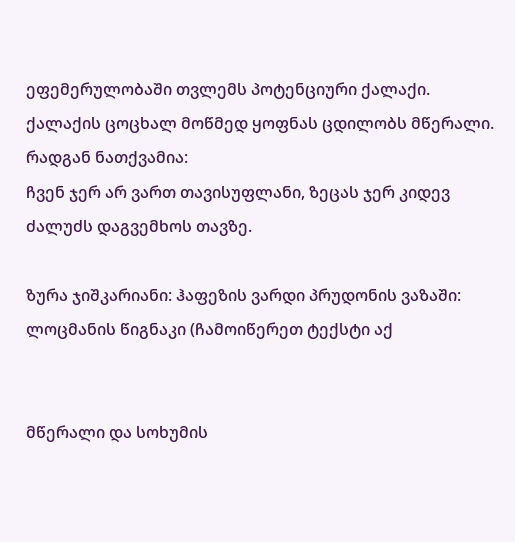ეფემერულობაში თვლემს პოტენციური ქალაქი. ქალაქის ცოცხალ მოწმედ ყოფნას ცდილობს მწერალი.
რადგან ნათქვამია:
ჩვენ ჯერ არ ვართ თავისუფლანი, ზეცას ჯერ კიდევ ძალუძს დაგვემხოს თავზე.

ზურა ჯიშკარიანი: ჰაფეზის ვარდი პრუდონის ვაზაში: ლოცმანის წიგნაკი (ჩამოიწერეთ ტექსტი აქ


მწერალი და სოხუმის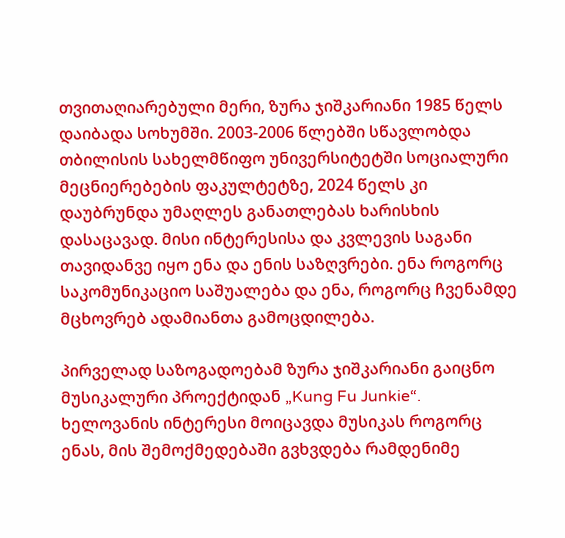თვითაღიარებული მერი, ზურა ჯიშკარიანი 1985 წელს დაიბადა სოხუმში. 2003-2006 წლებში სწავლობდა თბილისის სახელმწიფო უნივერსიტეტში სოციალური მეცნიერებების ფაკულტეტზე, 2024 წელს კი დაუბრუნდა უმაღლეს განათლებას ხარისხის დასაცავად. მისი ინტერესისა და კვლევის საგანი თავიდანვე იყო ენა და ენის საზღვრები. ენა როგორც საკომუნიკაციო საშუალება და ენა, როგორც ჩვენამდე მცხოვრებ ადამიანთა გამოცდილება.

პირველად საზოგადოებამ ზურა ჯიშკარიანი გაიცნო მუსიკალური პროექტიდან „Kung Fu Junkie“. ხელოვანის ინტერესი მოიცავდა მუსიკას როგორც ენას, მის შემოქმედებაში გვხვდება რამდენიმე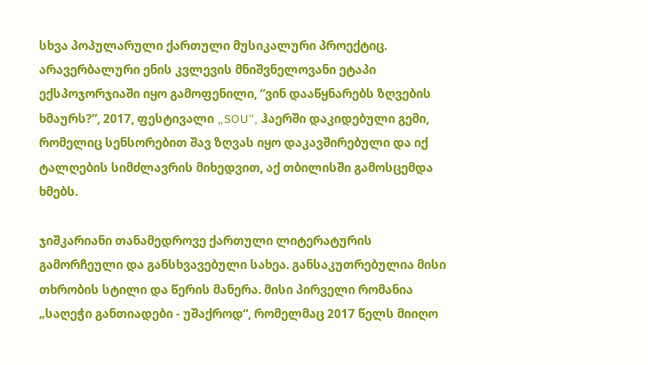სხვა პოპულარული ქართული მუსიკალური პროექტიც. არავერბალური ენის კვლევის მნიშვნელოვანი ეტაპი ექსპოჯორჯიაში იყო გამოფენილი, “ვინ დააწყნარებს ზღვების ხმაურს?”, 2017, ფესტივალი „SOU“, ჰაერში დაკიდებული გემი, რომელიც სენსორებით შავ ზღვას იყო დაკავშირებული და იქ ტალღების სიმძლავრის მიხედვით, აქ თბილისში გამოსცემდა ხმებს.

ჯიშკარიანი თანამედროვე ქართული ლიტერატურის გამორჩეული და განსხვავებული სახეა. განსაკუთრებულია მისი თხრობის სტილი და წერის მანერა. მისი პირველი რომანია „საღეჭი განთიადები - უშაქროდ“, რომელმაც 2017 წელს მიიღო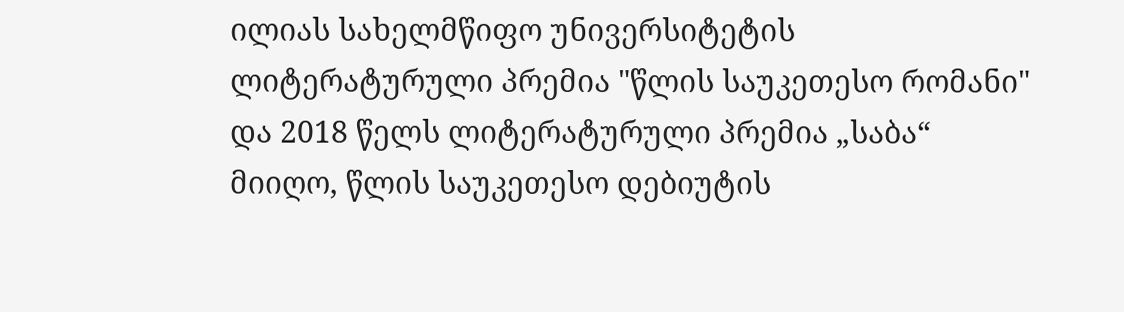ილიას სახელმწიფო უნივერსიტეტის ლიტერატურული პრემია "წლის საუკეთესო რომანი" და 2018 წელს ლიტერატურული პრემია „საბა“ მიიღო, წლის საუკეთესო დებიუტის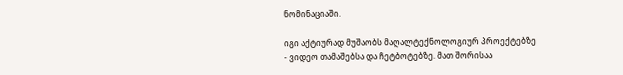ნომინაციაში.

იგი აქტიურად მუშაობს მაღალტექნოლოგიურ პროექტებზე - ვიდეო თამაშებსა და ჩეტბოტებზე. მათ შორისაა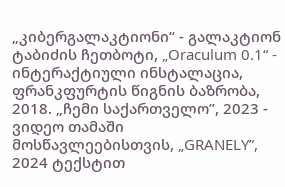„კიბერგალაკტიონი“ - გალაკტიონ ტაბიძის ჩეთბოტი, „Oraculum 0.1“ - ინტერაქტიული ინსტალაცია, ფრანკფურტის წიგნის ბაზრობა, 2018. „ჩემი საქართველო”, 2023 - ვიდეო თამაში მოსწავლეებისთვის, „GRANELY”, 2024 ტექსტით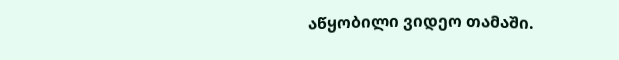აწყობილი ვიდეო თამაში.